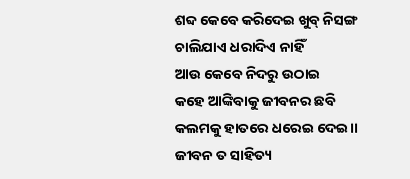ଶବ୍ଦ କେବେ କରିଦେଇ ଖୁବ୍ ନିସଙ୍ଗ
ଚାଲିଯାଏ ଧରାଦିଏ ନାହିଁ
ଆଉ କେବେ ନିଦରୁ ଉଠାଇ
କହେ ଆଙ୍କିବାକୁ ଜୀବନର ଛବି
କଲମକୁ ହାତରେ ଧରେଇ ଦେଇ।।
ଜୀବନ ତ ସାହିତ୍ୟ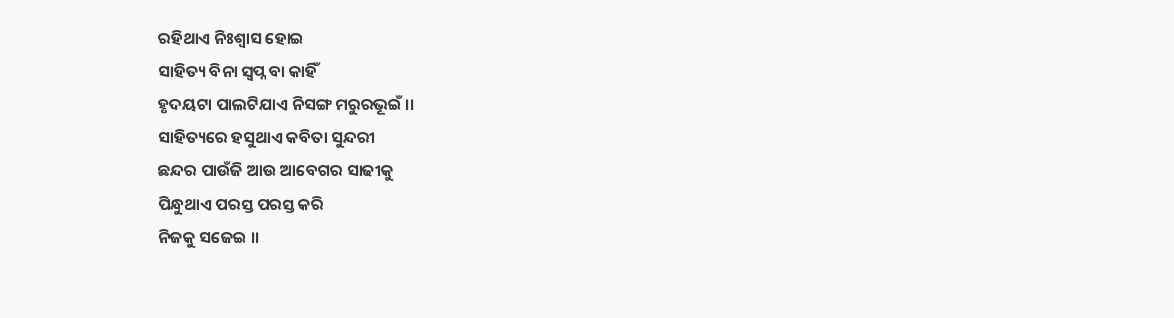ରହିଥାଏ ନିଃଶ୍ବାସ ହୋଇ
ସାହିତ୍ୟ ବିନା ସ୍ବପ୍ନ ବା କାହିଁ
ହୃଦୟଟା ପାଲଟିଯାଏ ନିସଙ୍ଗ ମରୁରଭୂଇଁ ।।
ସାହିତ୍ୟରେ ହସୁଥାଏ କବିତା ସୁନ୍ଦରୀ
ଛନ୍ଦର ପାଉଁଜି ଆଉ ଆବେଗର ସାଢୀକୁ
ପିନ୍ଧୁଥାଏ ପରସ୍ତ ପରସ୍ତ କରି
ନିଜକୁ ସଜେଇ ।।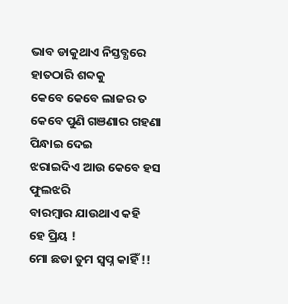ଭାବ ଡାକୁଥାଏ ନିସ୍ତବ୍ଧରେ
ହାତଠାରି ଶବ୍ଦକୁ
କେବେ କେବେ ଲାଜର ତ
କେବେ ପୁଣି ଗଞଣାର ଗହଣା ପିନ୍ଧାଇ ଦେଇ
ଝରାଇଦିଏ ଆଉ କେବେ ହସ ଫୁଲଝରି
ବାରମ୍ବାର ଯାଉଥାଏ କହି
ହେ ପ୍ରିୟ !
ମୋ ଛଡା ତୁମ ସ୍ବପ୍ନ କାହିଁ !!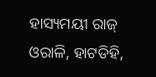ହାସ୍ୟମୟୀ ରାଜ୍
ଓରାଳି, ହାଟଡିହି,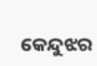କେନ୍ଦୁଝର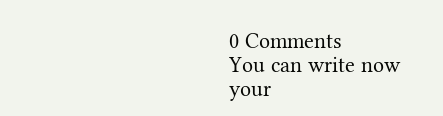0 Comments
You can write now your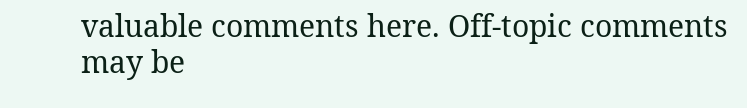valuable comments here. Off-topic comments may be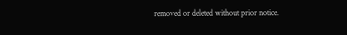removed or deleted without prior notice.